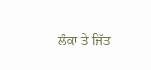ਲੰਕਾ ਤੇ ਜਿੱਤ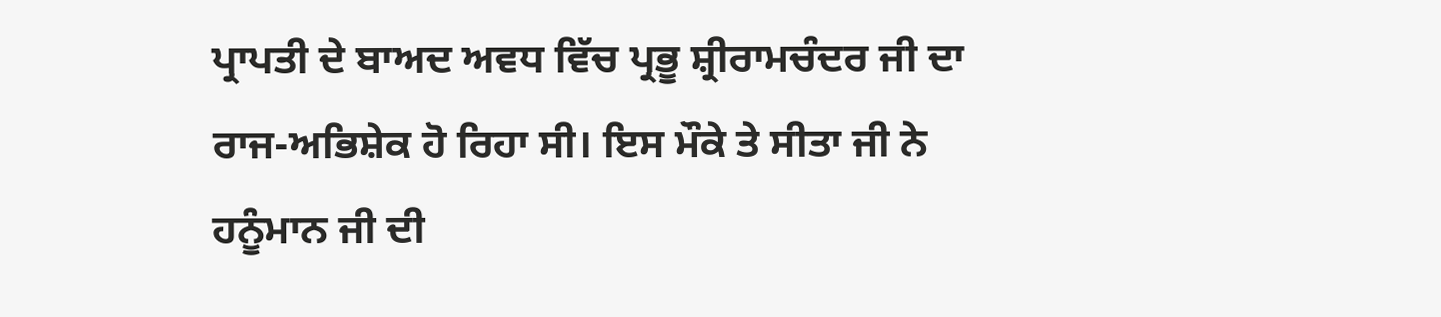ਪ੍ਰਾਪਤੀ ਦੇ ਬਾਅਦ ਅਵਧ ਵਿੱਚ ਪ੍ਰਭੂ ਸ਼੍ਰੀਰਾਮਚੰਦਰ ਜੀ ਦਾ ਰਾਜ-ਅਭਿਸ਼ੇਕ ਹੋ ਰਿਹਾ ਸੀ। ਇਸ ਮੌਕੇ ਤੇ ਸੀਤਾ ਜੀ ਨੇ ਹਨੂੰਮਾਨ ਜੀ ਦੀ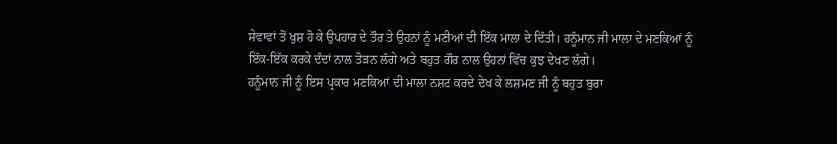ਸੇਵਾਵਾਂ ਤੋਂ ਖੁਸ਼ ਹੋ ਕੇ ਉਪਹਾਰ ਦੇ ਤੌਰ ਤੇ ਉਹਨਾਂ ਨੂੰ ਮਣੀਆਂ ਦੀ ਇੱਕ ਮਾਲਾ ਦੇ ਦਿੱਤੀ। ਹਨੂੰਮਾਨ ਜੀ ਮਾਲਾ ਦੇ ਮਣਕਿਆਂ ਨੂੰ ਇੱਕ-ਇੱਕ ਕਰਕੇ ਦੰਦਾਂ ਨਾਲ ਤੋੜਨ ਲੱਗੇ ਅਤੇ ਬਹੁਤ ਗੌਰ ਨਾਲ ਉਹਨਾਂ ਵਿੱਚ ਕੁਝ ਦੇਖਣ ਲੱਗੇ।
ਹਨੂੰਮਾਨ ਜੀ ਨੂੰ ਇਸ ਪ੍ਰਕਾਰ ਮਣਕਿਆਂ ਦੀ ਮਾਲਾ ਨਸ਼ਟ ਕਰਦੇ ਦੇਖ ਕੇ ਲਸ਼ਮਣ ਜੀ ਨੂੰ ਬਹੁਤ ਬੁਰਾ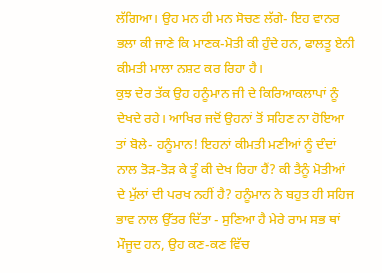ਲੱਗਿਆ। ਉਹ ਮਨ ਹੀ ਮਨ ਸੋਚਣ ਲੱਗੇ- ਇਹ ਵਾਨਰ ਭਲਾ ਕੀ ਜਾਣੇ ਕਿ ਮਾਣਕ-ਮੋਤੀ ਕੀ ਹੁੰਦੇ ਹਨ, ਫਾਲਤੂ ਏਨੀ ਕੀਮਤੀ ਮਾਲਾ ਨਸ਼ਟ ਕਰ ਰਿਹਾ ਹੈ।
ਕੁਝ ਦੇਰ ਤੱਕ ਉਹ ਹਨੂੰਮਾਨ ਜੀ ਦੇ ਕਿਰਿਆਕਲਾਪਾਂ ਨੂੰ ਦੇਖਦੇ ਰਹੇ। ਆਖਿਰ ਜਦੋਂ ਉਹਨਾਂ ਤੋਂ ਸਹਿਣ ਨਾ ਹੋਇਆ ਤਾਂ ਬੋਲੇ- ਹਨੂੰਮਾਨ! ਇਹਨਾਂ ਕੀਮਤੀ ਮਣੀਆਂ ਨੂੰ ਦੰਦਾਂ ਨਾਲ ਤੋੜ-ਤੋੜ ਕੇ ਤੂੰ ਕੀ ਦੇਖ ਰਿਹਾ ਹੈਂ? ਕੀ ਤੈਨੂੰ ਮੋਤੀਆਂ ਦੇ ਮੁੱਲਾਂ ਦੀ ਪਰਖ ਨਹੀਂ ਹੈ? ਹਨੂੰਮਾਨ ਨੇ ਬਹੁਤ ਹੀ ਸਹਿਜ ਭਾਵ ਨਾਲ ਉੱਤਰ ਦਿੱਤਾ - ਸੁਣਿਆ ਹੈ ਮੇਰੇ ਰਾਮ ਸਭ ਥਾਂ ਮੌਜੂਦ ਹਨ, ਉਹ ਕਣ-ਕਣ ਵਿੱਚ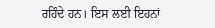ਰਹਿੰਦੇ ਹਨ। ਇਸ ਲਈ ਇਹਨਾਂ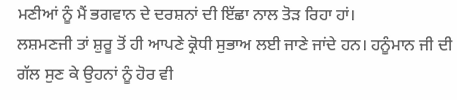ਮਣੀਆਂ ਨੂੰ ਮੈਂ ਭਗਵਾਨ ਦੇ ਦਰਸ਼ਨਾਂ ਦੀ ਇੱਛਾ ਨਾਲ ਤੋੜ ਰਿਹਾ ਹਾਂ।
ਲਸ਼ਮਣਜੀ ਤਾਂ ਸ਼ੁਰੂ ਤੋਂ ਹੀ ਆਪਣੇ ਕ੍ਰੋਧੀ ਸੁਭਾਅ ਲਈ ਜਾਣੇ ਜਾਂਦੇ ਹਨ। ਹਨੂੰਮਾਨ ਜੀ ਦੀ ਗੱਲ ਸੁਣ ਕੇ ਉਹਨਾਂ ਨੂੰ ਹੋਰ ਵੀ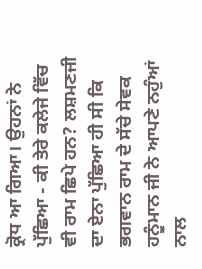ਕ੍ਰੋਧ ਆ ਗਿਆ। ਉਹਨਾਂ ਨੇ ਪੁੱਛਿਆ - ਕੀ ਤੇਰੇ ਕਲੇਜੇ ਵਿੱਚ ਵੀ ਰਾਮ ਛਿਪੇ ਹਨ? ਲਸ਼ਮਣਜੀ ਦਾ ਏਨਾ ਪੁੱਛਿਆ ਹੀ ਸੀ ਕਿ ਭਗਵਾਨ ਰਾਮ ਦੇ ਸੱਚੇ ਸੇਵਕ ਹਨੂੰਮਾਨ ਜੀ ਨੇ ਆਪਣੇ ਨਹੁੰਆਂ ਨਾਲ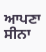ਆਪਣਾ ਸੀਨਾ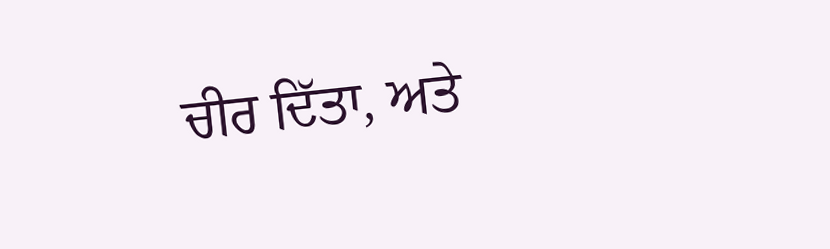ਚੀਰ ਦਿੱਤਾ, ਅਤੇ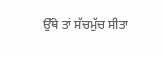ਉੱਥੇ ਤਾਂ ਸੱਚਮੁੱਚ ਸੀਤਾ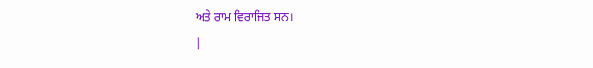ਅਤੇ ਰਾਮ ਵਿਰਾਜਿਤ ਸਨ।
|